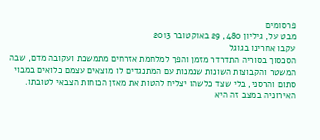פרסומים
מבט על, גיליון 480, 29 באוקטובר 2013
עקבו אחרינו בגוגל
הסכסוך בסוריה התדרדר מזמן והפך למלחמת אזרחים מתמשכת ועקובה מדם, שבה המשטר והקבוצות השונות שנמנות עם המתנגדים לו מוצאים עצמם כלואים במבוי סתום והרסני, בלי שצד כלשהו יצליח להטות את מאזן הכוחות הצבאי לטובתו. האירוניה במצב זה היא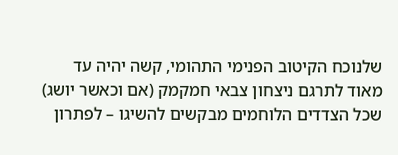שלנוכח הקיטוב הפנימי התהומי, קשה יהיה עד מאוד לתרגם ניצחון צבאי חמקמק (אם וכאשר יושג) שכל הצדדים הלוחמים מבקשים להשיגו – לפתרון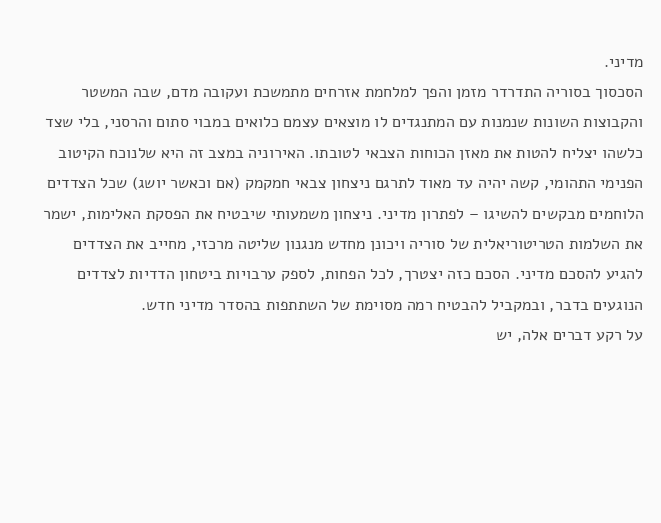מדיני.
הסכסוך בסוריה התדרדר מזמן והפך למלחמת אזרחים מתמשכת ועקובה מדם, שבה המשטר והקבוצות השונות שנמנות עם המתנגדים לו מוצאים עצמם כלואים במבוי סתום והרסני, בלי שצד כלשהו יצליח להטות את מאזן הכוחות הצבאי לטובתו. האירוניה במצב זה היא שלנוכח הקיטוב הפנימי התהומי, קשה יהיה עד מאוד לתרגם ניצחון צבאי חמקמק (אם וכאשר יושג) שכל הצדדים הלוחמים מבקשים להשיגו – לפתרון מדיני. ניצחון משמעותי שיבטיח את הפסקת האלימות, ישמר את השלמות הטריטוריאלית של סוריה ויכונן מחדש מנגנון שליטה מרכזי, מחייב את הצדדים להגיע להסכם מדיני. הסכם כזה יצטרך, לכל הפחות, לספק ערבויות ביטחון הדדיות לצדדים הנוגעים בדבר, ובמקביל להבטיח רמה מסוימת של השתתפות בהסדר מדיני חדש.
על רקע דברים אלה, יש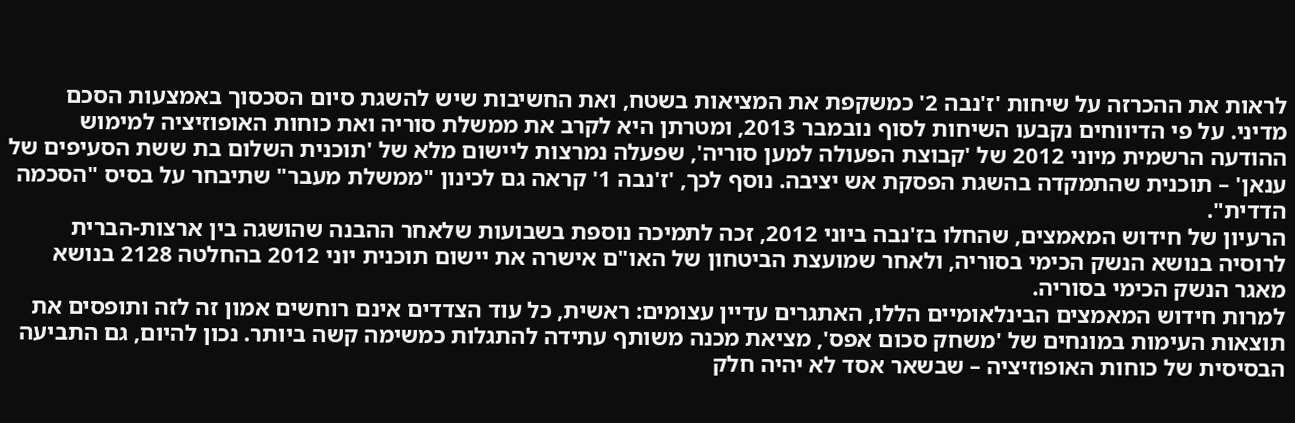לראות את ההכרזה על שיחות 'ז'נבה 2' כמשקפת את המציאות בשטח, ואת החשיבות שיש להשגת סיום הסכסוך באמצעות הסכם מדיני. על פי הדיווחים נקבעו השיחות לסוף נובמבר 2013, ומטרתן היא לקרב את ממשלת סוריה ואת כוחות האופוזיציה למימוש ההודעה הרשמית מיוני 2012 של 'קבוצת הפעולה למען סוריה', שפעלה נמרצות ליישום מלא של 'תוכנית השלום בת ששת הסעיפים של ענאן' – תוכנית שהתמקדה בהשגת הפסקת אש יציבה. נוסף לכך, 'ז'נבה 1' קראה גם לכינון "ממשלת מעבר" שתיבחר על בסיס "הסכמה הדדית".
הרעיון של חידוש המאמצים, שהחלו בז'נבה ביוני 2012, זכה לתמיכה נוספת בשבועות שלאחר ההבנה שהושגה בין ארצות-הברית לרוסיה בנושא הנשק הכימי בסוריה, ולאחר שמועצת הביטחון של האו"ם אישרה את יישום תוכנית יוני 2012 בהחלטה 2128 בנושא מאגר הנשק הכימי בסוריה.
למרות חידוש המאמצים הבינלאומיים הללו, האתגרים עדיין עצומים: ראשית, כל עוד הצדדים אינם רוחשים אמון זה לזה ותופסים את תוצאות העימות במונחים של 'משחק סכום אפס', מציאת מכנה משותף עתידה להתגלות כמשימה קשה ביותר. נכון להיום, גם התביעה הבסיסית של כוחות האופוזיציה – שבשאר אסד לא יהיה חלק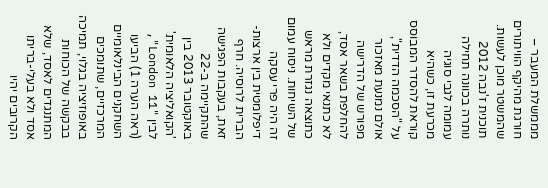מממשלת המעבר – חורגת מהיקף הוויתורים שהמשטר מוכן לעשות.
תוכנית ז'נבה 2012 נותרה בכוונה תחילה עמומה לגבי סוגיה מכרעת זו, כשהיא קוראת להסדר המבוסס על "הסכמה הדדית", אולם נמנעת מאזכור מפורש של הדרישה להחלפת בשאר אסד, לא כתנאי מקדים ולא כתוצאה נגזרת מראש של השיחות. ניסוח עמום זה היה פרי עסקה דיפלומטית בין ארצות-הברית לרוסיה. חרף זאת, בעקבות הפגישה שהתקיימה ב-22 באוקטובר 2013 בין 'הקואליציה הלאומית' לבין "London 11", (ראה הערה 1) הביעו השחקנים הבינלאומיים המרכזיים, שתומכים באופוזיציה בגלוי, תמיכה בבקשה של הכוחות המתנגדים לאסד, שלא אסד ולא בעלי-בריתו הקרובים יהיו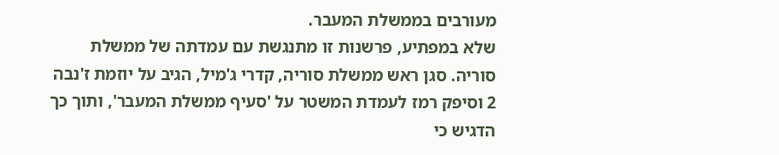מעורבים בממשלת המעבר.
שלא במפתיע, פרשנות זו מתנגשת עם עמדתה של ממשלת סוריה. סגן ראש ממשלת סוריה, קדרי ג'מיל, הגיב על יוזמת ז'נבה 2 וסיפק רמז לעמדת המשטר על 'סעיף ממשלת המעבר', ותוך כך הדגיש כי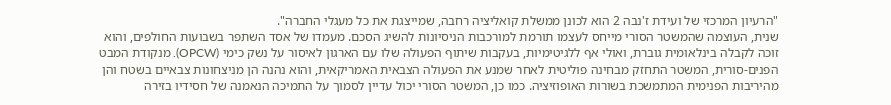"הרעיון המרכזי של ועידת ז'נבה 2 הוא לכונן ממשלת קואליציה רחבה, שמייצגת את כל מעגלי החברה".
שנית, העוצמה שהמשטר הסורי מייחס לעצמו תורמת למורכבות הניסיונות להשיג הסכם. מעמדו של אסד השתפר בשבועות החולפים, והוא זוכה לקבלה בינלאומית גוברת, ואולי אף ללגיטימיות, בעקבות שיתוף הפעולה שלו עם הארגון לאיסור על נשק כימי (OPCW). מנקודת המבט הפנים-סורית, המשטר התחזק מבחינה פוליטית לאחר שמנע את הפעולה הצבאית האמריקאית, והוא נהנה הן מניצחונות צבאיים בשטח והן מהיריבות הפנימית המתמשכת בשורות האופוזיציה. כמו כן, המשטר הסורי יכול עדיין לסמוך על התמיכה הנאמנה של חסידיו בזירה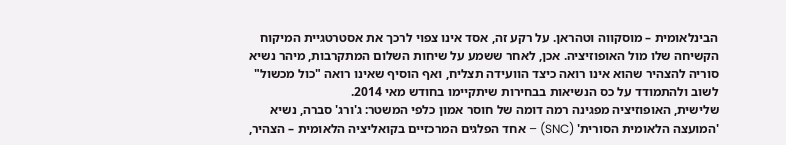הבינלאומית – מוסקווה וטהראן. על רקע זה, אסד אינו צפוי לרכך את אסטרטגיית המיקוח הקשיחה שלו מול האופוזיציה. אכן, לאחר ששמע על שיחות השלום המתקרבות, מיהר נשיא סוריה להצהיר שהוא אינו רואה כיצד הוועידה תצליח, ואף הוסיף שאינו רואה "כול מכשול" לשוב ולהתמודד על כס הנשיאות בבחירות שיתקיימו בחודש מאי 2014.
שלישית, האופוזיציה מפגינה רמה דומה של חוסר אמון כלפי המשטר: ג'ורג' סברה, נשיא 'המועצה הלאומית הסורית' (SNC) – אחד הפלגים המרכזיים בקואליציה הלאומית – הצהיר,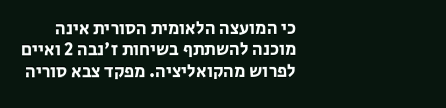כי המועצה הלאומית הסורית אינה מוכנה להשתתף בשיחות ז'נבה 2 ואיים לפרוש מהקואליציה. מפקד צבא סוריה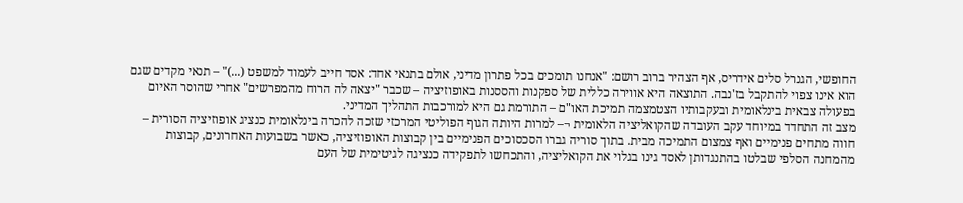החופשי, הגנרל סלים אידריס, אף הצהיר ברוב רושם: "אנחנו תומכים בכל פתרון מדיני, אולם בתנאי אחד: אסד חייב לעמוד למשפט (...)" – תנאי מקדים שגם הוא אינו צפוי להתקבל בז'נבה. התוצאה היא אווירה כללית של ספקנות והססנות באופוזיציה – שכבר "יצאה לה הרוח מהמפרשים" אחרי שהוסר האיום בפעולה צבאית בינלאומית ובעקבותיו הצטמצמה תמיכת האו"ם – התורמת גם היא למורכבות התהליך המדיני.
מצב זה התחדד במיוחד עקב העובדה שהקואליציה הלאומית ¬– למרות היותה הגוף הפוליטי המרכזי שזכה להכרה בינלאומית כנציג אופוזיציה הסורית – חווה מתחים פנימיים ואף צמצום התמיכה מבית. בתוך סוריה גברו הסכסוכים הפנימיים בין קבוצות האופוזיציה, כאשר בשבועות האחרונים, קבוצות מהמחנה הסלפי שבלטו בהתנגדותן לאסד גינו בגלוי את הקואליציה, והתכחשו לתפקידה כנציגה לגיטימית של העם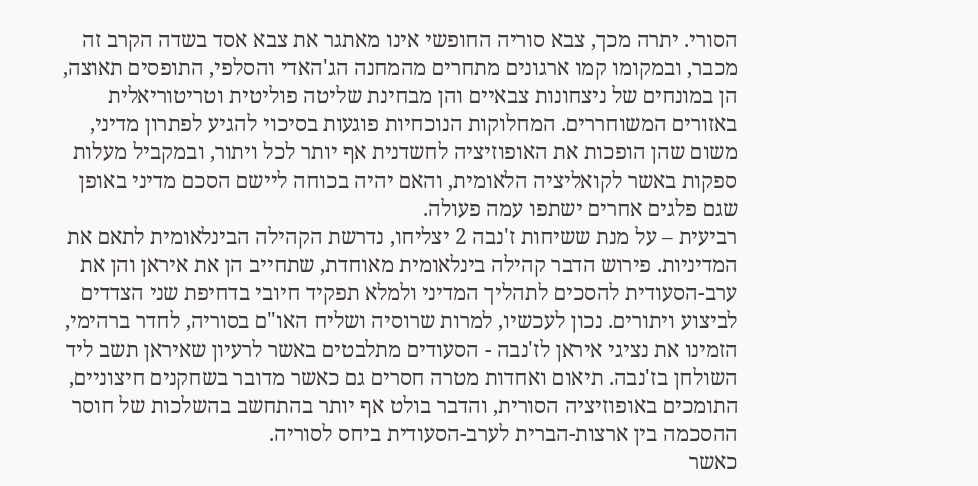הסורי. יתרה מכך, צבא סוריה החופשי אינו מאתגר את צבא אסד בשדה הקרב זה מכבר, ובמקומו קמו ארגונים מתחרים מהמחנה הג'האדי והסלפי, התופסים תאוצה, הן במונחים של ניצחונות צבאיים והן מבחינת שליטה פוליטית וטריטוריאלית באזורים המשוחררים. המחלוקות הנוכחיות פוגעות בסיכוי להגיע לפתרון מדיני, משום שהן הופכות את האופוזיציה לחשדנית אף יותר לכל ויתור, ובמקביל מעלות ספקות באשר לקואליציה הלאומית, והאם יהיה בכוחה ליישם הסכם מדיני באופן שגם פלגים אחרים ישתפו עמה פעולה.
רביעית – על מנת ששיחות ז'נבה 2 יצליחו, נדרשת הקהילה הבינלאומית לתאם את המדיניות. פירוש הדבר קהילה בינלאומית מאוחדת, שתחייב הן את איראן והן את ערב-הסעודית להסכים לתהליך המדיני ולמלא תפקיד חיובי בדחיפת שני הצדדים לביצוע ויתורים. נכון לעכשיו, למרות שרוסיה ושליח האו"ם בסוריה, לחדר ברהימי, הזמינו את נציגי איראן לז'נבה - הסעודים מתלבטים באשר לרעיון שאיראן תשב ליד השולחן בז'נבה. תיאום ואחדות מטרה חסרים גם כאשר מדובר בשחקנים חיצוניים, התומכים באופוזיציה הסורית, והדבר בולט אף יותר בהתחשב בהשלכות של חוסר ההסכמה בין ארצות-הברית לערב-הסעודית ביחס לסוריה.
כאשר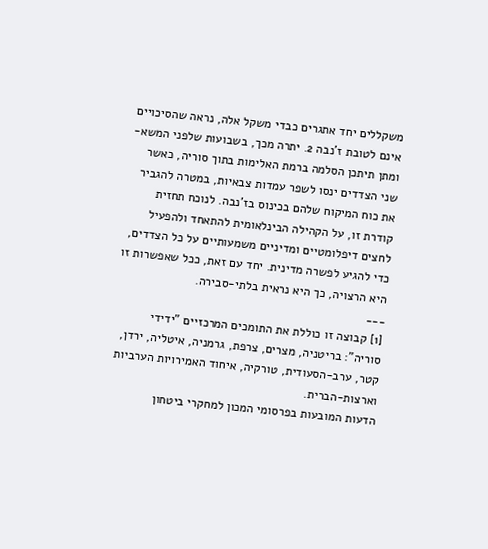משקללים יחד אתגרים כבדי משקל אלה, נראה שהסיכויים אינם לטובת ז'נבה 2. יתרה מכך, בשבועות שלפני המשא-ומתן תיתכן הסלמה ברמת האלימות בתוך סוריה, כאשר שני הצדדים ינסו לשפר עמדות צבאיות, במטרה להגביר את כוח המיקוח שלהם בכינוס בז'נבה. לנוכח תחזית קודרת זו, על הקהילה הבינלאומית להתאחד ולהפעיל לחצים דיפלומטיים ומדיניים משמעותיים על כל הצדדים, כדי להגיע לפשרה מדינית. יחד עם זאת, ככל שאפשרות זו היא הרצויה, כך היא נראית בלתי-סבירה.
___
[1] קבוצה זו כוללת את התומכים המרכזיים "ידידי סוריה": בריטניה, מצרים, צרפת, גרמניה, איטליה, ירדן, קטר, ערב-הסעודית, טורקיה, איחוד האמירויות הערביות וארצות-הברית.
הדעות המובעות בפרסומי המכון למחקרי ביטחון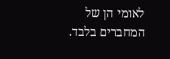לאומי הן של המחברים בלבד.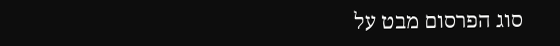סוג הפרסום מבט על